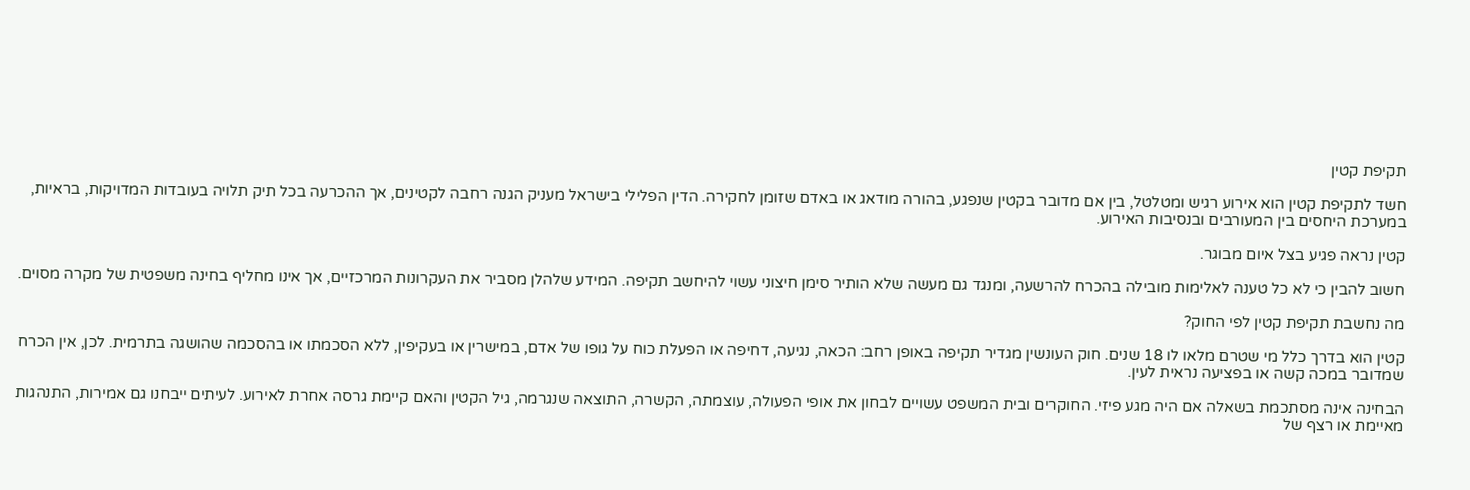תקיפת קטין

חשד לתקיפת קטין הוא אירוע רגיש ומטלטל, בין אם מדובר בקטין שנפגע, בהורה מודאג או באדם שזומן לחקירה. הדין הפלילי בישראל מעניק הגנה רחבה לקטינים, אך ההכרעה בכל תיק תלויה בעובדות המדויקות, בראיות, במערכת היחסים בין המעורבים ובנסיבות האירוע.

קטין נראה פגיע בצל איום מבוגר.

חשוב להבין כי לא כל טענה לאלימות מובילה בהכרח להרשעה, ומנגד גם מעשה שלא הותיר סימן חיצוני עשוי להיחשב תקיפה. המידע שלהלן מסביר את העקרונות המרכזיים, אך אינו מחליף בחינה משפטית של מקרה מסוים.

מה נחשבת תקיפת קטין לפי החוק?

קטין הוא בדרך כלל מי שטרם מלאו לו 18 שנים. חוק העונשין מגדיר תקיפה באופן רחב: הכאה, נגיעה, דחיפה או הפעלת כוח על גופו של אדם, במישרין או בעקיפין, ללא הסכמתו או בהסכמה שהושגה בתרמית. לכן, אין הכרח שמדובר במכה קשה או בפציעה נראית לעין.

הבחינה אינה מסתכמת בשאלה אם היה מגע פיזי. החוקרים ובית המשפט עשויים לבחון את אופי הפעולה, עוצמתה, הקשרה, התוצאה שנגרמה, גיל הקטין והאם קיימת גרסה אחרת לאירוע. לעיתים ייבחנו גם אמירות, התנהגות מאיימת או רצף של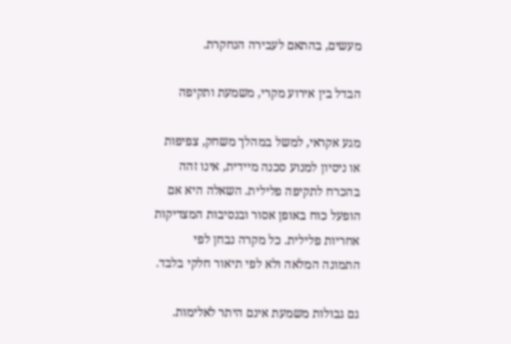מעשים, בהתאם לעבירה הנחקרת.

הבדל בין אירוע מקרי, משמעת ותקיפה

מגע אקראי, למשל במהלך משחק, צפיפות או ניסיון למנוע סכנה מיידית, אינו זהה בהכרח לתקיפה פלילית. השאלה היא אם הופעל כוח באופן אסור ובנסיבות המצדיקות אחריות פלילית. כל מקרה נבחן לפי התמונה המלאה ולא לפי תיאור חלקי בלבד.

גם גבולות משמעת אינם היתר לאלימות.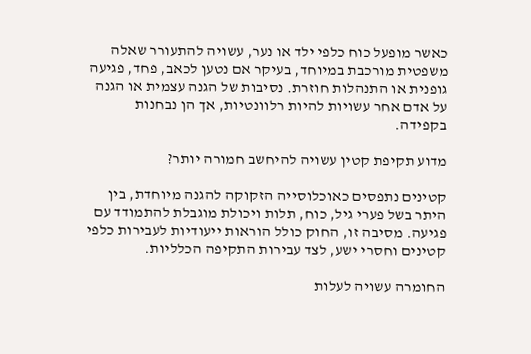כאשר מופעל כוח כלפי ילד או נער, עשויה להתעורר שאלה משפטית מורכבת במיוחד, בעיקר אם נטען לכאב, פחד, פגיעה גופנית או התנהלות חוזרת. נסיבות של הגנה עצמית או הגנה על אדם אחר עשויות להיות רלוונטיות, אך הן נבחנות בקפידה.

מדוע תקיפת קטין עשויה להיחשב חמורה יותר?

קטינים נתפסים כאוכלוסייה הזקוקה להגנה מיוחדת, בין היתר בשל פערי גיל, כוח, תלות ויכולת מוגבלת להתמודד עם פגיעה. מסיבה זו, החוק כולל הוראות ייעודיות לעבירות כלפי קטינים וחסרי ישע, לצד עבירות התקיפה הכלליות.

החומרה עשויה לעלות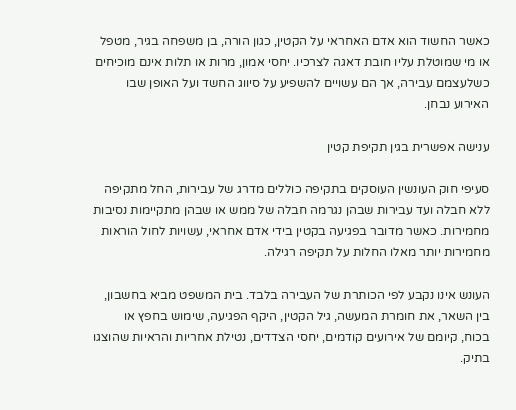כאשר החשוד הוא אדם האחראי על הקטין, כגון הורה, בן משפחה בגיר, מטפל או מי שמוטלת עליו חובת דאגה לצרכיו. יחסי אמון, מרות או תלות אינם מוכיחים כשלעצמם עבירה, אך הם עשויים להשפיע על סיווג החשד ועל האופן שבו האירוע נבחן.

ענישה אפשרית בגין תקיפת קטין

סעיפי חוק העונשין העוסקים בתקיפה כוללים מדרג של עבירות, החל מתקיפה ללא חבלה ועד עבירות שבהן נגרמה חבלה של ממש או שבהן מתקיימות נסיבות מחמירות. כאשר מדובר בפגיעה בקטין בידי אדם אחראי, עשויות לחול הוראות מחמירות יותר מאלו החלות על תקיפה רגילה.

העונש אינו נקבע לפי הכותרת של העבירה בלבד. בית המשפט מביא בחשבון, בין השאר, את חומרת המעשה, גיל הקטין, היקף הפגיעה, שימוש בחפץ או בכוח, קיומם של אירועים קודמים, יחסי הצדדים, נטילת אחריות והראיות שהוצגו בתיק.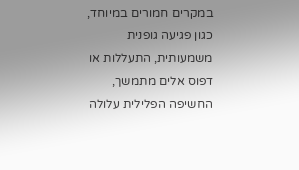במקרים חמורים במיוחד, כגון פגיעה גופנית משמעותית, התעללות או דפוס אלים מתמשך, החשיפה הפלילית עלולה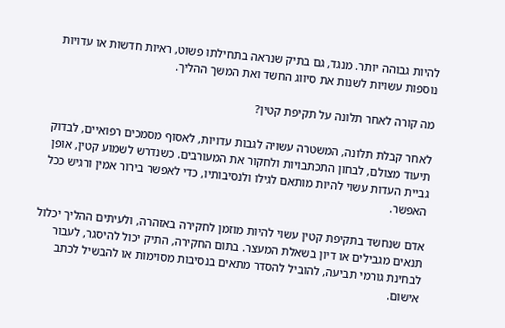להיות גבוהה יותר. מנגד, גם בתיק שנראה בתחילתו פשוט, ראיות חדשות או עדויות נוספות עשויות לשנות את סיווג החשד ואת המשך ההליך.

מה קורה לאחר תלונה על תקיפת קטין?

לאחר קבלת תלונה, המשטרה עשויה לגבות עדויות, לאסוף מסמכים רפואיים, לבדוק תיעוד מצולם, לבחון התכתבויות ולחקור את המעורבים. כשנדרש לשמוע קטין, אופן גביית העדות עשוי להיות מותאם לגילו ולנסיבותיו, כדי לאפשר בירור אמין ורגיש ככל האפשר.

אדם שנחשד בתקיפת קטין עשוי להיות מוזמן לחקירה באזהרה, ולעיתים ההליך יכלול תנאים מגבילים או דיון בשאלת המעצר. בתום החקירה, התיק יכול להיסגר, לעבור לבחינת גורמי תביעה, להוביל להסדר מתאים בנסיבות מסוימות או להבשיל לכתב אישום.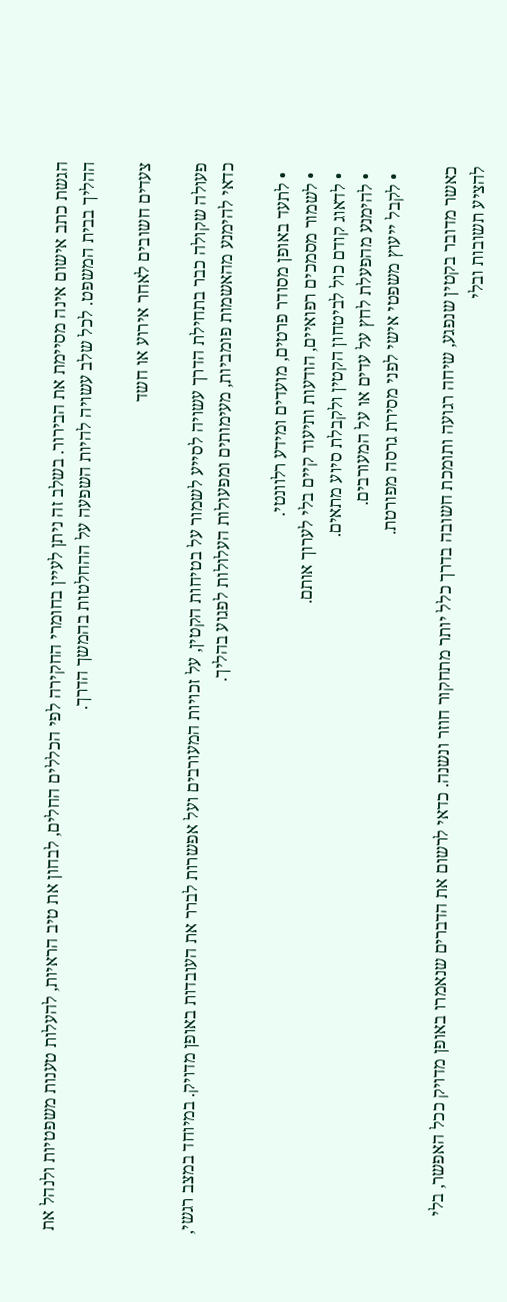הגשת כתב אישום אינה מסיימת את הבירור. בשלב זה ניתן לעיין בחומרי החקירה לפי הכללים החלים, לבחון את טיב הראיות, להעלות טענות משפטיות ולנהל את ההליך בבית המשפט. לכל שלב עשויה להיות השפעה על ההחלטות בהמשך הדרך.

צעדים חשובים לאחר אירוע או חשד

פעולה שקולה כבר בתחילת הדרך עשויה לסייע לשמור על בטיחות הקטין, על זכויות המעורבים ועל אפשרות לברר את העובדות באופן מדויק. במיוחד במצב רגשי, כדאי להימנע מהאשמות פומביות, מעימותים ומפעולות העלולות לפגוע בהליך.

  • לתעד באופן מסודר פרטים, מועדים ומידע רלוונטי.
  • לשמור מסמכים רפואיים, הודעות ותיעוד קיים בלי לערוך אותם.
  • לדאוג קודם כול לביטחון הקטין ולקבלת סיוע מתאים.
  • להימנע מהפעלת לחץ על עדים או על המעורבים.
  • לקבל ייעוץ משפטי אישי לפני מסירת גרסה מפורטת.

כאשר מדובר בקטין שנפגע, שיחה רגועה ותומכת חשובה בדרך כלל יותר מתחקור חוזר ונשנה. כדאי לרשום את הדברים שנאמרו באופן מדויק ככל האפשר, בלי להציע תשובות ובלי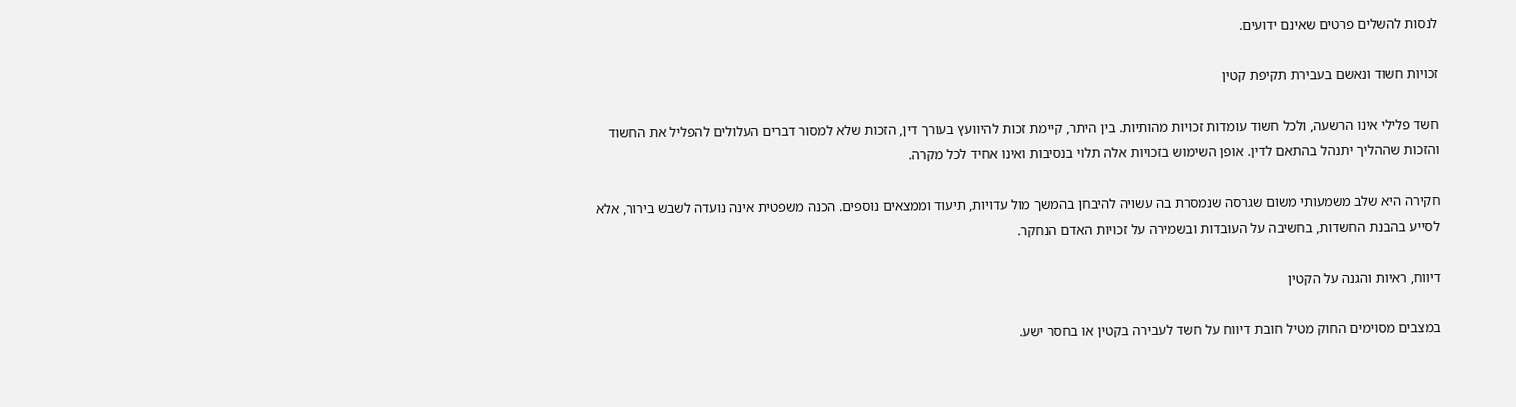לנסות להשלים פרטים שאינם ידועים.

זכויות חשוד ונאשם בעבירת תקיפת קטין

חשד פלילי אינו הרשעה, ולכל חשוד עומדות זכויות מהותיות. בין היתר, קיימת זכות להיוועץ בעורך דין, הזכות שלא למסור דברים העלולים להפליל את החשוד והזכות שההליך יתנהל בהתאם לדין. אופן השימוש בזכויות אלה תלוי בנסיבות ואינו אחיד לכל מקרה.

חקירה היא שלב משמעותי משום שגרסה שנמסרת בה עשויה להיבחן בהמשך מול עדויות, תיעוד וממצאים נוספים. הכנה משפטית אינה נועדה לשבש בירור, אלא לסייע בהבנת החשדות, בחשיבה על העובדות ובשמירה על זכויות האדם הנחקר.

דיווח, ראיות והגנה על הקטין

במצבים מסוימים החוק מטיל חובת דיווח על חשד לעבירה בקטין או בחסר ישע.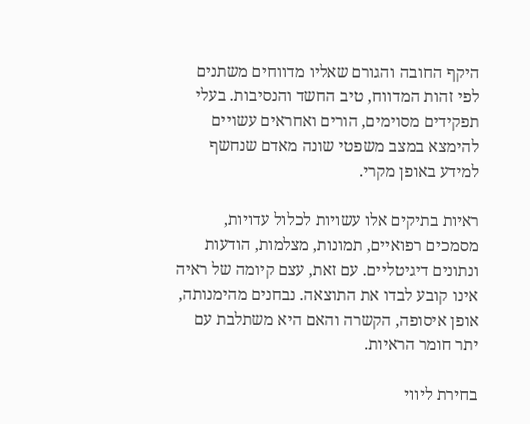היקף החובה והגורם שאליו מדווחים משתנים לפי זהות המדווח, טיב החשד והנסיבות. בעלי תפקידים מסוימים, הורים ואחראים עשויים להימצא במצב משפטי שונה מאדם שנחשף למידע באופן מקרי.

ראיות בתיקים אלו עשויות לכלול עדויות, מסמכים רפואיים, תמונות, מצלמות, הודעות ונתונים דיגיטליים. עם זאת, עצם קיומה של ראיה אינו קובע לבדו את התוצאה. נבחנים מהימנותה, אופן איסופה, הקשרה והאם היא משתלבת עם יתר חומר הראיות.

בחירת ליווי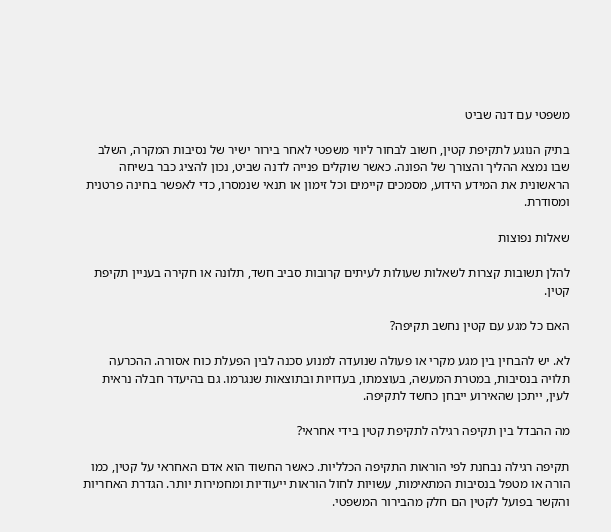משפטי עם דנה שביט

בתיק הנוגע לתקיפת קטין, חשוב לבחור ליווי משפטי לאחר בירור ישיר של נסיבות המקרה, השלב שבו נמצא ההליך והצורך של הפונה. כאשר שוקלים פנייה לדנה שביט, נכון להציג כבר בשיחה הראשונית את המידע הידוע, מסמכים קיימים וכל זימון או תנאי שנמסרו, כדי לאפשר בחינה פרטנית ומסודרת.

שאלות נפוצות

להלן תשובות קצרות לשאלות שעולות לעיתים קרובות סביב חשד, תלונה או חקירה בעניין תקיפת קטין.

האם כל מגע עם קטין נחשב תקיפה?

לא. יש להבחין בין מגע מקרי או פעולה שנועדה למנוע סכנה לבין הפעלת כוח אסורה. ההכרעה תלויה בנסיבות, במטרת המעשה, בעוצמתו, בעדויות ובתוצאות שנגרמו. גם בהיעדר חבלה נראית לעין, ייתכן שהאירוע ייבחן כחשד לתקיפה.

מה ההבדל בין תקיפה רגילה לתקיפת קטין בידי אחראי?

תקיפה רגילה נבחנת לפי הוראות התקיפה הכלליות. כאשר החשוד הוא אדם האחראי על קטין, כמו הורה או מטפל בנסיבות המתאימות, עשויות לחול הוראות ייעודיות ומחמירות יותר. הגדרת האחריות והקשר בפועל לקטין הם חלק מהבירור המשפטי.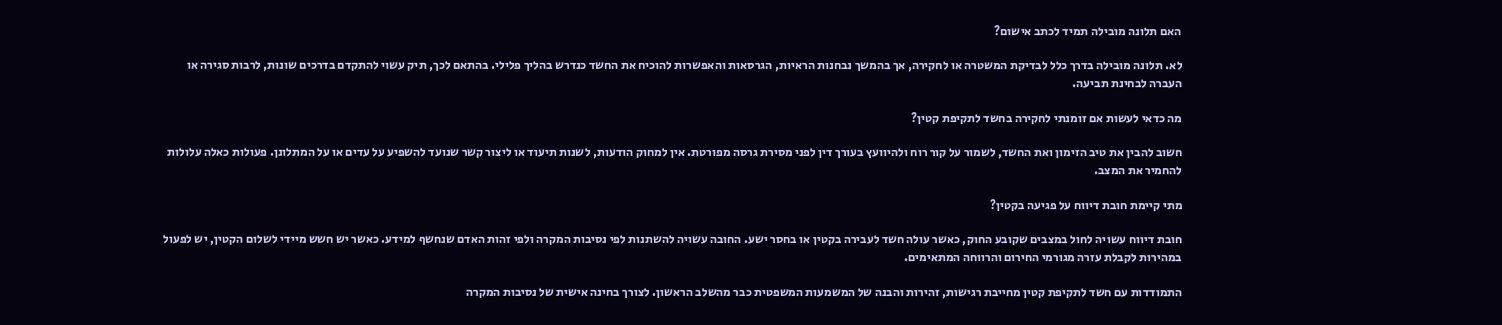האם תלונה מובילה תמיד לכתב אישום?

לא. תלונה מובילה בדרך כלל לבדיקת המשטרה או לחקירה, אך בהמשך נבחנות הראיות, הגרסאות והאפשרות להוכיח את החשד כנדרש בהליך פלילי. בהתאם לכך, תיק עשוי להתקדם בדרכים שונות, לרבות סגירה או העברה לבחינת תביעה.

מה כדאי לעשות אם זומנתי לחקירה בחשד לתקיפת קטין?

חשוב להבין את טיב הזימון ואת החשד, לשמור על קור רוח ולהיוועץ בעורך דין לפני מסירת גרסה מפורטת. אין למחוק הודעות, לשנות תיעוד או ליצור קשר שנועד להשפיע על עדים או על המתלונן. פעולות כאלה עלולות להחמיר את המצב.

מתי קיימת חובת דיווח על פגיעה בקטין?

חובת דיווח עשויה לחול במצבים שקובע החוק, כאשר עולה חשד לעבירה בקטין או בחסר ישע. החובה עשויה להשתנות לפי נסיבות המקרה ולפי זהות האדם שנחשף למידע. כאשר יש חשש מיידי לשלום הקטין, יש לפעול במהירות לקבלת עזרה מגורמי החירום והרווחה המתאימים.

התמודדות עם חשד לתקיפת קטין מחייבת רגישות, זהירות והבנה של המשמעות המשפטית כבר מהשלב הראשון. לצורך בחינה אישית של נסיבות המקרה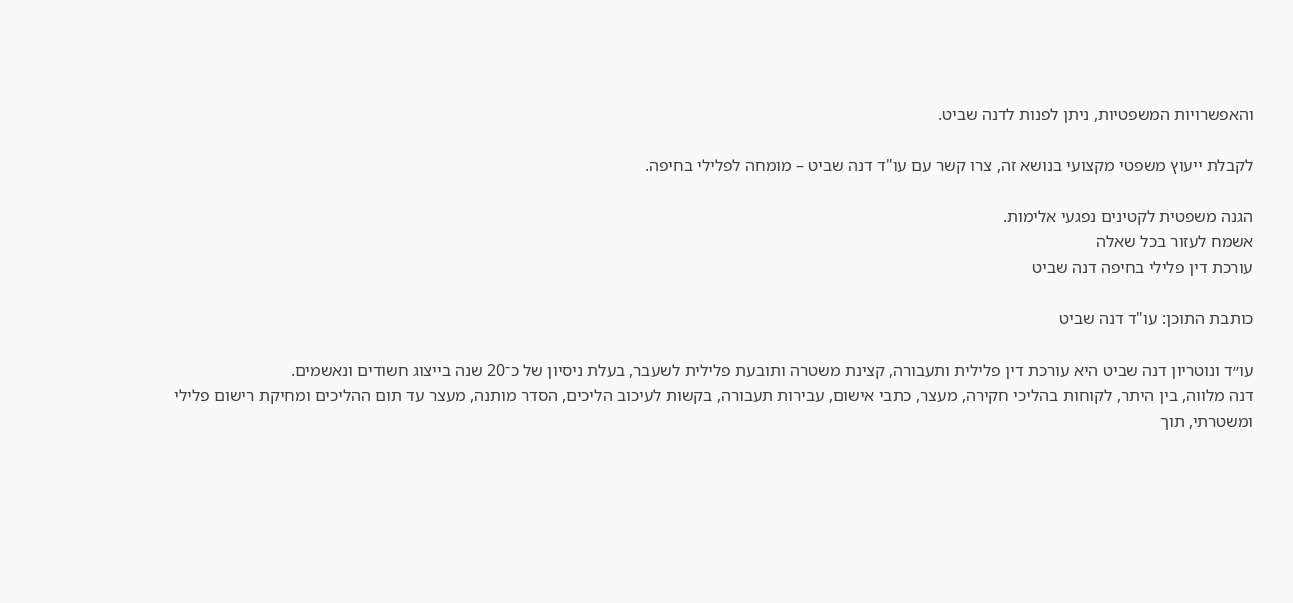והאפשרויות המשפטיות, ניתן לפנות לדנה שביט.

לקבלת ייעוץ משפטי מקצועי בנושא זה, צרו קשר עם עו"ד דנה שביט – מומחה לפלילי בחיפה.

הגנה משפטית לקטינים נפגעי אלימות.
אשמח לעזור בכל שאלה
עורכת דין פלילי בחיפה דנה שביט

כותבת התוכן: עו"ד דנה שביט

עו״ד ונוטריון דנה שביט היא עורכת דין פלילית ותעבורה, קצינת משטרה ותובעת פלילית לשעבר, בעלת ניסיון של כ־20 שנה בייצוג חשודים ונאשמים.
דנה מלווה, בין היתר, לקוחות בהליכי חקירה, מעצר, כתבי אישום, עבירות תעבורה, בקשות לעיכוב הליכים, הסדר מותנה, מעצר עד תום ההליכים ומחיקת רישום פלילי ומשטרתי, תוך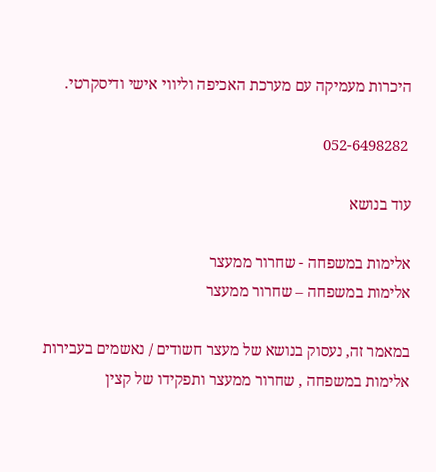היכרות מעמיקה עם מערכת האכיפה וליווי אישי ודיסקרטי.

 052-6498282

עוד בנושא

אלימות במשפחה - שחרור ממעצר
אלימות במשפחה – שחרור ממעצר

במאמר זה, נעסוק בנושא של מעצר חשודים / נאשמים בעבירות אלימות במשפחה , שחרור ממעצר ותפקידו של קצין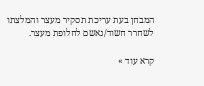המבחן בעת עריכת תסקיר מעצר והמלצתו לשחרר חשוד/נאשם לחלופת מעצר.

קרא עוד »